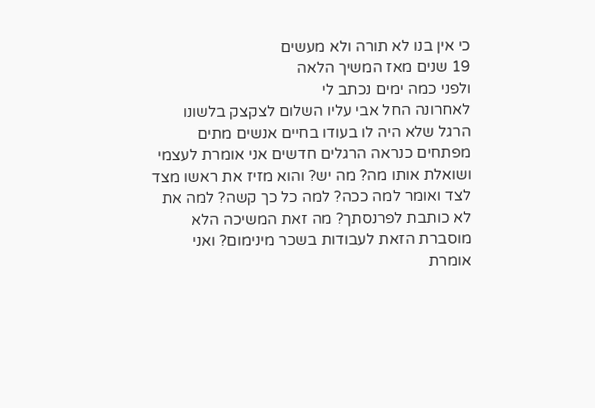כי אין בנו לא תורה ולא מעשים
19 שנים מאז המשיך הלאה
ולפני כמה ימים נכתב לי
לאחרונה החל אבי עליו השלום לצקצק בלשונו הרגל שלא היה לו בעודו בחיים אנשים מתים מפתחים כנראה הרגלים חדשים אני אומרת לעצמי ושואלת אותו מה? מה יש? והוא מזיז את ראשו מצד לצד ואומר למה ככה? למה כל כך קשה? למה את לא כותבת לפרנסתך? מה זאת המשיכה הלא מוסברת הזאת לעבודות בשכר מינימום? ואני אומרת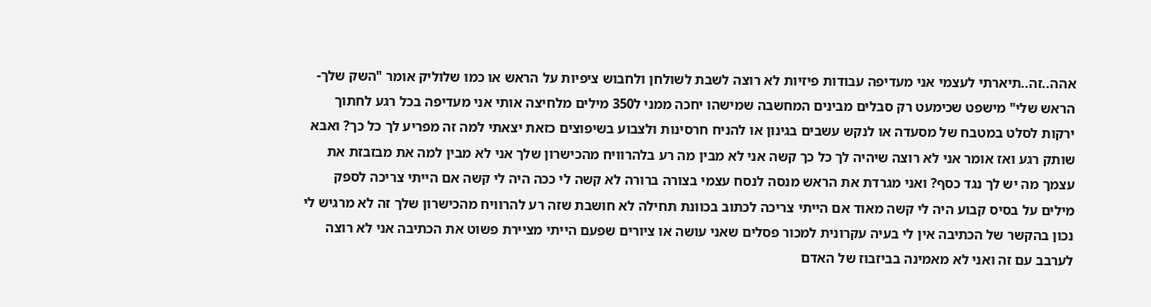אהה..זה..תיארתי לעצמי אני מעדיפה עבודות פיזיות לא רוצה לשבת לשולחן ולחבוש ציפיות על הראש או כמו שלוליק אומר "השק שלך-הראש שלי" מישפט שכימעט רק סבלים מבינים המחשבה שמישהו יחכה ממני ל350 מילים מלחיצה אותי אני מעדיפה בכל רגע לחתוך ירקות לסלט במטבח של מסעדה או לנקש עשבים בגינון או להניח חרסינות ולצבוע בשיפוצים כזאת יצאתי למה זה מפריע לך כל כך? ואבא שותק רגע ואז אומר אני לא רוצה שיהיה לך כל כך קשה אני לא מבין מה רע בלהרוויח מהכישרון שלך אני לא מבין למה את מבזבזת את עצמך מה יש לך נגד כסף? ואני מגרדת את הראש מנסה לנסח עצמי בצורה ברורה לא קשה לי ככה היה לי קשה אם הייתי צריכה לספק מילים על בסיס קבוע היה לי קשה מאוד אם הייתי צריכה לכתוב בכוונת תחילה לא חושבת שזה רע להרוויח מהכישרון שלך זה לא מרגיש לי נכון בהקשר של הכתיבה אין לי בעיה עקרונית למכור פסלים שאני עושה או ציורים שפעם הייתי מציירת פשוט את הכתיבה אני לא רוצה לערבב עם זה ואני לא מאמינה בביזבוז של האדם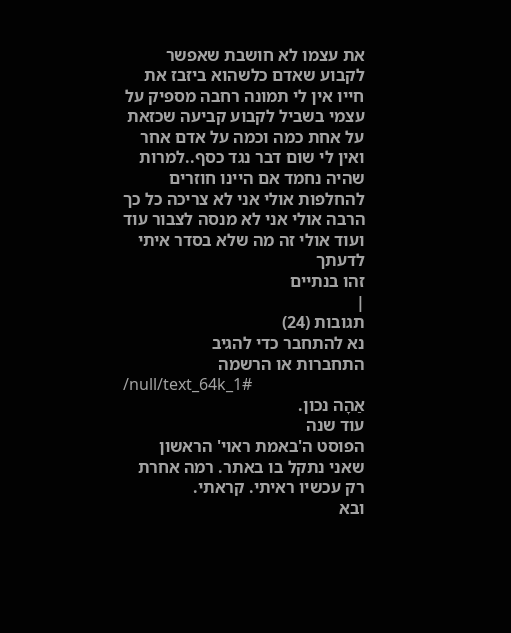את עצמו לא חושבת שאפשר לקבוע שאדם כלשהוא ביזבז את חייו אין לי תמונה רחבה מספיק על עצמי בשביל לקבוע קביעה שכזאת על אחת כמה וכמה על אדם אחר ואין לי שום דבר נגד כסף..למרות שהיה נחמד אם היינו חוזרים להחלפות אולי אני לא צריכה כל כך הרבה אולי אני לא מנסה לצבור עוד ועוד אולי זה מה שלא בסדר איתי לדעתך
זהו בנתיים
|
תגובות (24)
נא להתחבר כדי להגיב
התחברות או הרשמה
/null/text_64k_1#
אַהָה נכון.
עוד שנה
הפוסט ה'באמת ראוי' הראשון שאני נתקל בו באתר. רמה אחרת
רק עכשיו ראיתי. קראתי.
ובא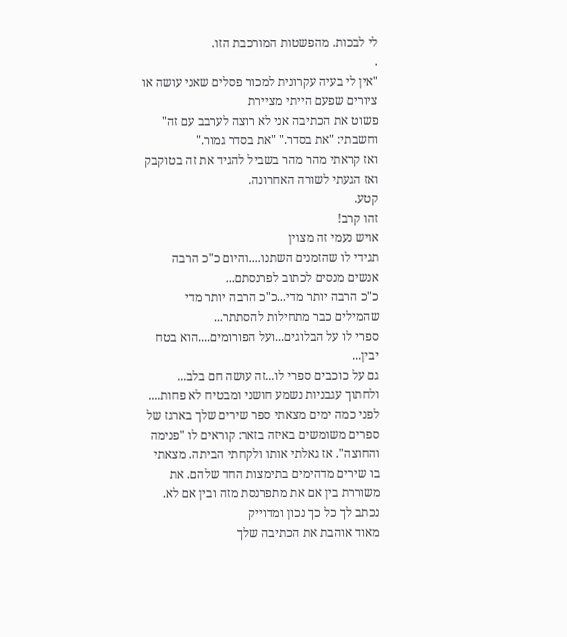לי לבכות. מהפשטות המורכבת הזו.
.
"אין לי בעיה עקרונית למכור פסלים שאני עושה או ציורים שפעם הייתי מציירת
פשוט את הכתיבה אני לא רוצה לערבב עם זה"
וחשבתי: "את בסדר." "את בסדר גמור."
ואז קראתי מהר מהר בשביל להגיד את זה בטוקבק
ואז הגעתי לשורה האחרונה.
קטע.
זהו קרב!
אויש נעמי זה מצוין
תגידי לו שהזמנים השתנו....והיום כ"כ הרבה אנשים מנסים לכתוב לפרנסתם...
כ"כ הרבה יותר מדי...כ"כ הרבה יותר מדי שהמילים כבר מתחילות להסתתר...
ספרי לו על הבלוגים...ועל הפורומים....הוא בטח יבין...
גם על כוכבים ספרי לו...זה עושה חם בלב...
ולחתוך עגבניות נשמע חושני ומבטיח לא פחות....
לפני כמה ימים מצאתי ספר שירים שלך בארגז של ספרים משומשים באיזה בזאר: קוראים לו "פנימה והחוצה". אז גאלתי אותו ולקחתי הביתה. מצאתי בו שירים מדהימים בתימצות החד שלהם. את משוררת בין אם את מתפרנסת מזה ובין אם לא.
נכתב לך כל כך נכון ומדוייק
מאוד אוהבת את הכתיבה שלך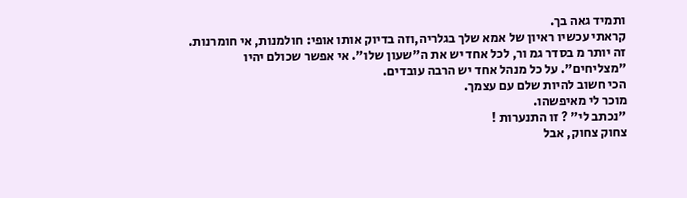ותמיד גאה בך.
קראתי עכשיו ראיון של אמא שלך בגלריה,וזה בדיוק אותו אופי: חולמנות, אי חומרנות.
זה יותר מ בסדר גמ ור, לכל אחד יש את ה"שעון שלו". אי אפשר שכולם יהיו "מצליחים". על כל מנהל אחד יש הרבה עובדים.
הכי חשוב להיות שלם עם עצמך.
מוכר לי מאיפשהו.
"נכתב לי" ? זו התנערות !
צחוק צחוק, אבל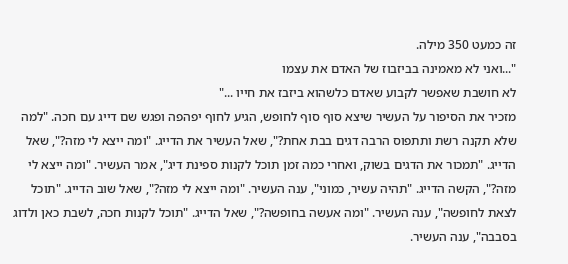זה כמעט 350 מילה.
"...ואני לא מאמינה בביזבוז של האדם את עצמו
לא חושבת שאפשר לקבוע שאדם כלשהוא ביזבז את חייו ..."
מזכיר את הסיפור על העשיר שיצא סוף סוף לחופש, הגיע לחוף יפהפה ופגש שם דייג עם חכה. "למה שלא תקנה רשת ותתפוס הרבה דגים בבת אחת?", שאל העשיר את הדייג. "ומה ייצא לי מזה?", שאל הדייג. "תמכור את הדגים בשוק, ואחרי כמה זמן תוכל לקנות ספינת דיג", אמר העשיר. "ומה ייצא לי מזה?", הקשה הדייג. "תהיה עשיר, כמוני", ענה העשיר. "ומה ייצא לי מזה?", שאל שוב הדייג. "תוכל לצאת לחופשה", ענה העשיר. "ומה אעשה בחופשה?", שאל הדייג. "תוכל לקנות חכה, לשבת כאן ולדוג בסבבה", ענה העשיר.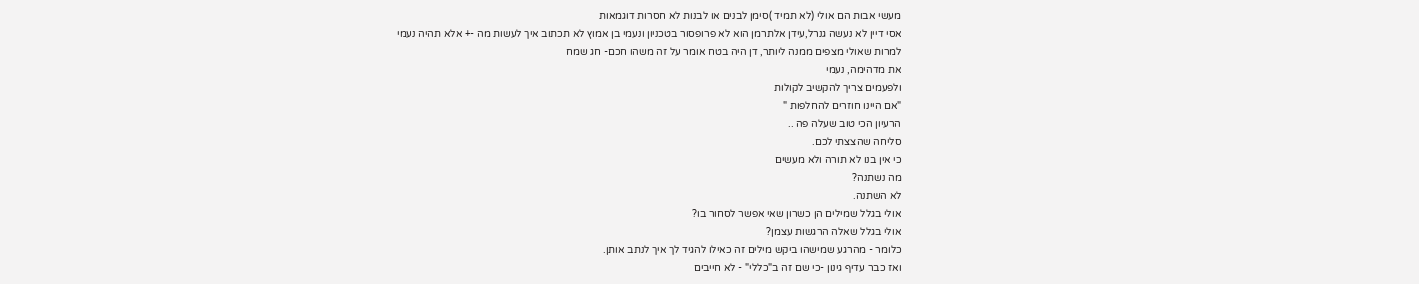מעשי אבות הם אולי (לא תמיד )סימן לבנים או לבנות לא חסרות דוגמאות
אסי דיין לא נעשה גנרל,עידן אלתרמן הוא לא פרופסור בטכניון ונעמי בן אמוץ לא תכתוב איך לעשות מה -+ אלא תהיה נעמי
למרות שאולי מצפים ממנה ליותר, דן היה בטח אומר על זה משהו חכם- חג שמח
את מדהימה, נעמי
ולפעמים צריך להקשיב לקולות
"אם היינו חוזרים להחלפות "
הרעיון הכי טוב שעלה פה ..
סליחה שהצצתי לכם.
כי אין בנו לא תורה ולא מעשים
מה נשתנה?
לא השתנה.
אולי בגלל שמילים הן כשרון שאי אפשר לסחור בו?
אולי בגלל שאלה הרגשות עצמן?
כלומר - מהרגע שמישהו ביקש מילים זה כאילו להגיד לך איך לנתב אותן.
ואז כבר עדיף גינון -כי שם זה ב"כללי" - לא חייבים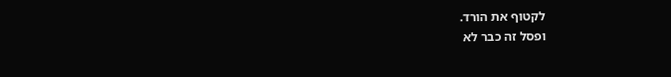לקטוף את הורד.
ופסל זה כבר לא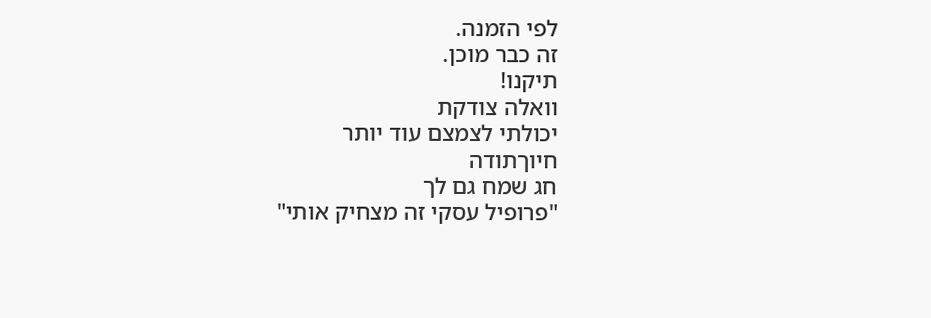לפי הזמנה.
זה כבר מוכן.
תיקנו!
וואלה צודקת
יכולתי לצמצם עוד יותר
חיוךתודה
חג שמח גם לך
"פרופיל עסקי זה מצחיק אותי"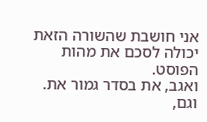אני חושבת שהשורה הזאת
יכולה לסכם את מהות הפוסט.
ואגב, את בסדר גמור את.
וגם,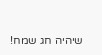שיהיה חג שמח!